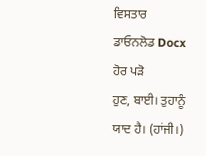ਵਿਸਤਾਰ
ਡਾਓਨਲੋਡ Docx
ਹੋਰ ਪੜੋ
ਹੁਣ, ਬਾਈ। ਤੁਹਾਨੂੰ ਯਾਦ ਹੈ। (ਹਾਂਜੀ।)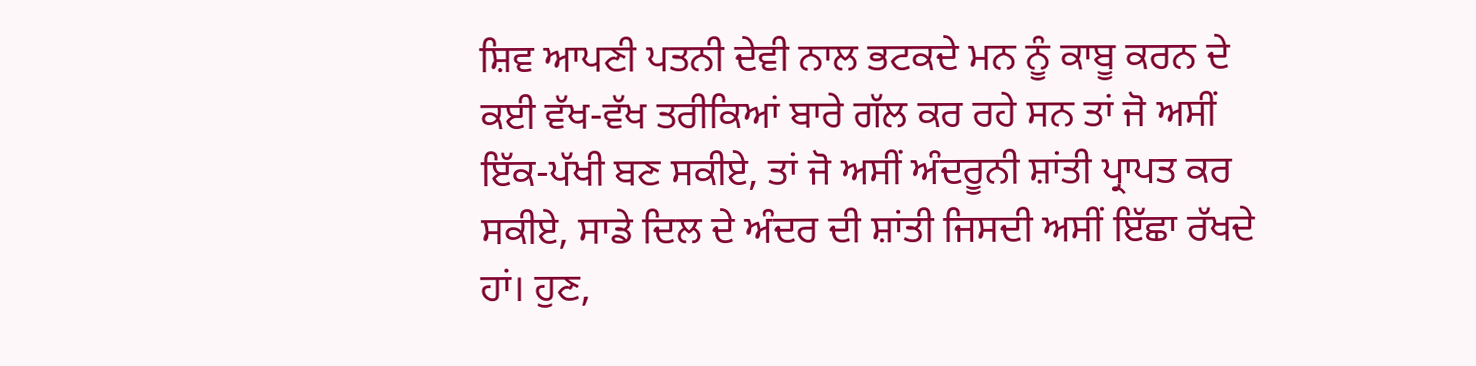ਸ਼ਿਵ ਆਪਣੀ ਪਤਨੀ ਦੇਵੀ ਨਾਲ ਭਟਕਦੇ ਮਨ ਨੂੰ ਕਾਬੂ ਕਰਨ ਦੇ ਕਈ ਵੱਖ-ਵੱਖ ਤਰੀਕਿਆਂ ਬਾਰੇ ਗੱਲ ਕਰ ਰਹੇ ਸਨ ਤਾਂ ਜੋ ਅਸੀਂ ਇੱਕ-ਪੱਖੀ ਬਣ ਸਕੀਏ, ਤਾਂ ਜੋ ਅਸੀਂ ਅੰਦਰੂਨੀ ਸ਼ਾਂਤੀ ਪ੍ਰਾਪਤ ਕਰ ਸਕੀਏ, ਸਾਡੇ ਦਿਲ ਦੇ ਅੰਦਰ ਦੀ ਸ਼ਾਂਤੀ ਜਿਸਦੀ ਅਸੀਂ ਇੱਛਾ ਰੱਖਦੇ ਹਾਂ। ਹੁਣ,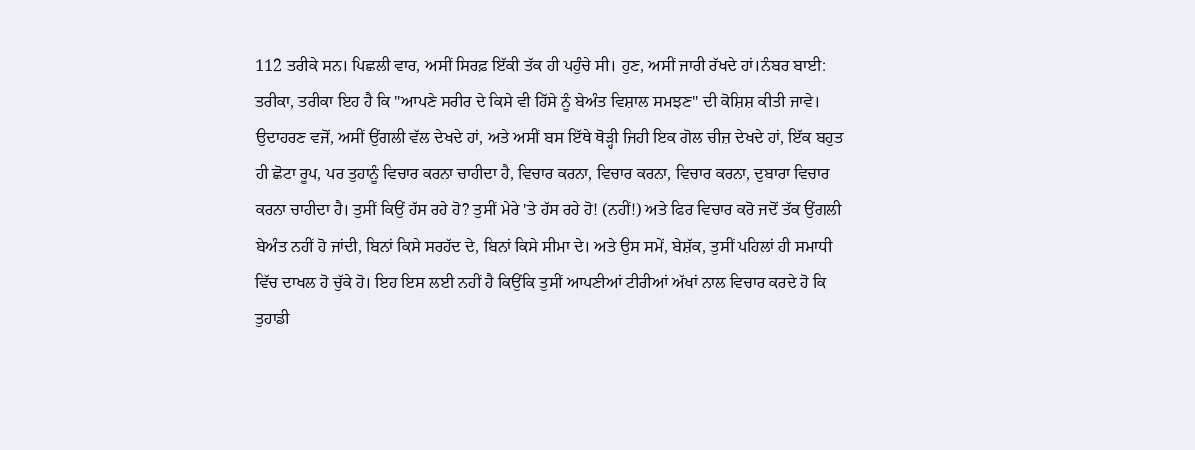112 ਤਰੀਕੇ ਸਨ। ਪਿਛਲੀ ਵਾਰ, ਅਸੀਂ ਸਿਰਫ਼ ਇੱਕੀ ਤੱਕ ਹੀ ਪਹੁੰਚੇ ਸੀ। ਹੁਣ, ਅਸੀਂ ਜਾਰੀ ਰੱਖਦੇ ਹਾਂ।ਨੰਬਰ ਬਾਈ: ਤਰੀਕਾ, ਤਰੀਕਾ ਇਹ ਹੈ ਕਿ "ਆਪਣੇ ਸਰੀਰ ਦੇ ਕਿਸੇ ਵੀ ਹਿੱਸੇ ਨੂੰ ਬੇਅੰਤ ਵਿਸ਼ਾਲ ਸਮਝਣ" ਦੀ ਕੋਸ਼ਿਸ਼ ਕੀਤੀ ਜਾਵੇ। ਉਦਾਹਰਣ ਵਜੋਂ, ਅਸੀਂ ਉਂਗਲੀ ਵੱਲ ਦੇਖਦੇ ਹਾਂ, ਅਤੇ ਅਸੀਂ ਬਸ ਇੱਥੇ ਥੋੜ੍ਹੀ ਜਿਹੀ ਇਕ ਗੋਲ ਚੀਜ਼ ਦੇਖਦੇ ਹਾਂ, ਇੱਕ ਬਹੁਤ ਹੀ ਛੋਟਾ ਰੂਪ, ਪਰ ਤੁਹਾਨੂੰ ਵਿਚਾਰ ਕਰਨਾ ਚਾਹੀਦਾ ਹੈ, ਵਿਚਾਰ ਕਰਨਾ, ਵਿਚਾਰ ਕਰਨਾ, ਵਿਚਾਰ ਕਰਨਾ, ਦੁਬਾਰਾ ਵਿਚਾਰ ਕਰਨਾ ਚਾਹੀਦਾ ਹੈ। ਤੁਸੀਂ ਕਿਉਂ ਹੱਸ ਰਹੇ ਹੋ? ਤੁਸੀਂ ਮੇਰੇ 'ਤੇ ਹੱਸ ਰਹੇ ਹੋ! (ਨਹੀਂ!) ਅਤੇ ਫਿਰ ਵਿਚਾਰ ਕਰੋ ਜਦੋਂ ਤੱਕ ਉਂਗਲੀ ਬੇਅੰਤ ਨਹੀਂ ਹੋ ਜਾਂਦੀ, ਬਿਨਾਂ ਕਿਸੇ ਸਰਹੱਦ ਦੇ, ਬਿਨਾਂ ਕਿਸੇ ਸੀਮਾ ਦੇ। ਅਤੇ ਉਸ ਸਮੇਂ, ਬੇਸ਼ੱਕ, ਤੁਸੀਂ ਪਹਿਲਾਂ ਹੀ ਸਮਾਧੀ ਵਿੱਚ ਦਾਖਲ ਹੋ ਚੁੱਕੇ ਹੋ। ਇਹ ਇਸ ਲਈ ਨਹੀਂ ਹੈ ਕਿਉਂਕਿ ਤੁਸੀਂ ਆਪਣੀਆਂ ਟੀਰੀਆਂ ਅੱਖਾਂ ਨਾਲ ਵਿਚਾਰ ਕਰਦੇ ਹੋ ਕਿ ਤੁਹਾਡੀ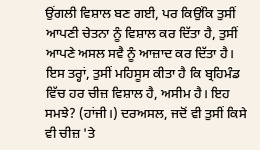ਉਂਗਲੀ ਵਿਸ਼ਾਲ ਬਣ ਗਈ, ਪਰ ਕਿਉਂਕਿ ਤੁਸੀਂ ਆਪਣੀ ਚੇਤਨਾ ਨੂੰ ਵਿਸ਼ਾਲ ਕਰ ਦਿੱਤਾ ਹੈ, ਤੁਸੀਂ ਆਪਣੇ ਅਸਲ ਸਵੈ ਨੂੰ ਆਜ਼ਾਦ ਕਰ ਦਿੱਤਾ ਹੈ। ਇਸ ਤਰ੍ਹਾਂ, ਤੁਸੀਂ ਮਹਿਸੂਸ ਕੀਤਾ ਹੈ ਕਿ ਬ੍ਰਹਿਮੰਡ ਵਿੱਚ ਹਰ ਚੀਜ਼ ਵਿਸ਼ਾਲ ਹੈ, ਅਸੀਮ ਹੈ। ਇਹ ਸਮਝੇ? (ਹਾਂਜੀ।) ਦਰਅਸਲ, ਜਦੋਂ ਵੀ ਤੁਸੀਂ ਕਿਸੇ ਵੀ ਚੀਜ਼ 'ਤੇ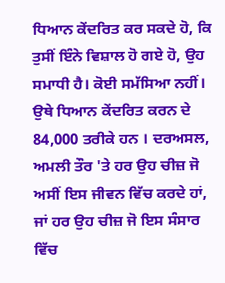ਧਿਆਨ ਕੇਂਦਰਿਤ ਕਰ ਸਕਦੇ ਹੋ, ਕਿ ਤੁਸੀਂ ਇੰਨੇ ਵਿਸ਼ਾਲ ਹੋ ਗਏ ਹੋ, ਉਹ ਸਮਾਧੀ ਹੈ। ਕੋਈ ਸਮੱਸਿਆ ਨਹੀਂ। ਉਥੇ ਧਿਆਨ ਕੇਂਦਰਿਤ ਕਰਨ ਦੇ 84,000 ਤਰੀਕੇ ਹਨ । ਦਰਅਸਲ, ਅਮਲੀ ਤੌਰ 'ਤੇ ਹਰ ਉਹ ਚੀਜ਼ ਜੋ ਅਸੀਂ ਇਸ ਜੀਵਨ ਵਿੱਚ ਕਰਦੇ ਹਾਂ, ਜਾਂ ਹਰ ਉਹ ਚੀਜ਼ ਜੋ ਇਸ ਸੰਸਾਰ ਵਿੱਚ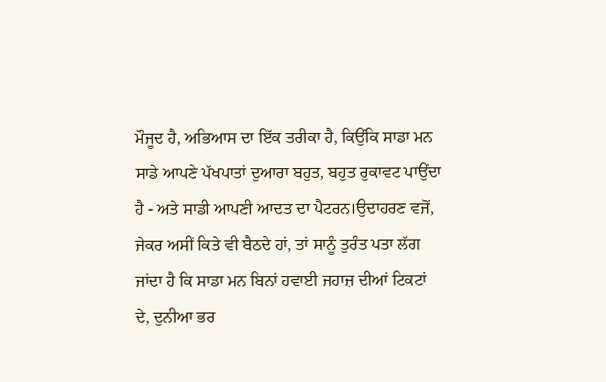ਮੌਜੂਦ ਹੈ, ਅਭਿਆਸ ਦਾ ਇੱਕ ਤਰੀਕਾ ਹੈ, ਕਿਉਂਕਿ ਸਾਡਾ ਮਨ ਸਾਡੇ ਆਪਣੇ ਪੱਖਪਾਤਾਂ ਦੁਆਰਾ ਬਹੁਤ, ਬਹੁਤ ਰੁਕਾਵਟ ਪਾਉਂਦਾ ਹੈ - ਅਤੇ ਸਾਡੀ ਆਪਣੀ ਆਦਤ ਦਾ ਪੈਟਰਨ।ਉਦਾਹਰਣ ਵਜੋਂ, ਜੇਕਰ ਅਸੀਂ ਕਿਤੇ ਵੀ ਬੈਠਦੇ ਹਾਂ, ਤਾਂ ਸਾਨੂੰ ਤੁਰੰਤ ਪਤਾ ਲੱਗ ਜਾਂਦਾ ਹੈ ਕਿ ਸਾਡਾ ਮਨ ਬਿਨਾਂ ਹਵਾਈ ਜਹਾਜ਼ ਦੀਆਂ ਟਿਕਟਾਂ ਦੇ, ਦੁਨੀਆ ਭਰ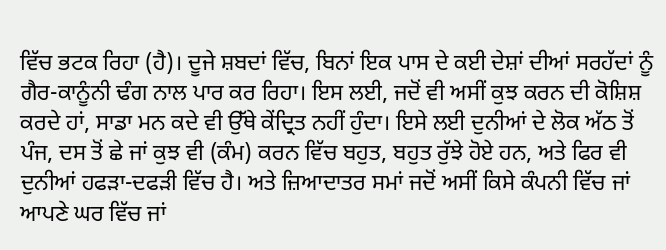ਵਿੱਚ ਭਟਕ ਰਿਹਾ (ਹੈ)। ਦੂਜੇ ਸ਼ਬਦਾਂ ਵਿੱਚ, ਬਿਨਾਂ ਇਕ ਪਾਸ ਦੇ ਕਈ ਦੇਸ਼ਾਂ ਦੀਆਂ ਸਰਹੱਦਾਂ ਨੂੰ ਗੈਰ-ਕਾਨੂੰਨੀ ਢੰਗ ਨਾਲ ਪਾਰ ਕਰ ਰਿਹਾ। ਇਸ ਲਈ, ਜਦੋਂ ਵੀ ਅਸੀਂ ਕੁਝ ਕਰਨ ਦੀ ਕੋਸ਼ਿਸ਼ ਕਰਦੇ ਹਾਂ, ਸਾਡਾ ਮਨ ਕਦੇ ਵੀ ਉੱਥੇ ਕੇਂਦ੍ਰਿਤ ਨਹੀਂ ਹੁੰਦਾ। ਇਸੇ ਲਈ ਦੁਨੀਆਂ ਦੇ ਲੋਕ ਅੱਠ ਤੋਂ ਪੰਜ, ਦਸ ਤੋਂ ਛੇ ਜਾਂ ਕੁਝ ਵੀ (ਕੰਮ) ਕਰਨ ਵਿੱਚ ਬਹੁਤ, ਬਹੁਤ ਰੁੱਝੇ ਹੋਏ ਹਨ, ਅਤੇ ਫਿਰ ਵੀ ਦੁਨੀਆਂ ਹਫੜਾ-ਦਫੜੀ ਵਿੱਚ ਹੈ। ਅਤੇ ਜ਼ਿਆਦਾਤਰ ਸਮਾਂ ਜਦੋਂ ਅਸੀਂ ਕਿਸੇ ਕੰਪਨੀ ਵਿੱਚ ਜਾਂ ਆਪਣੇ ਘਰ ਵਿੱਚ ਜਾਂ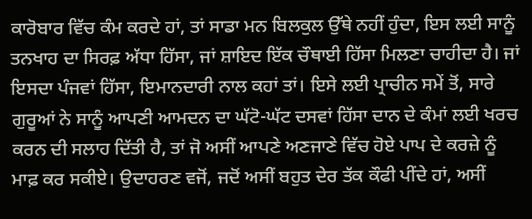ਕਾਰੋਬਾਰ ਵਿੱਚ ਕੰਮ ਕਰਦੇ ਹਾਂ, ਤਾਂ ਸਾਡਾ ਮਨ ਬਿਲਕੁਲ ਉੱਥੇ ਨਹੀਂ ਹੁੰਦਾ, ਇਸ ਲਈ ਸਾਨੂੰ ਤਨਖਾਹ ਦਾ ਸਿਰਫ਼ ਅੱਧਾ ਹਿੱਸਾ, ਜਾਂ ਸ਼ਾਇਦ ਇੱਕ ਚੌਥਾਈ ਹਿੱਸਾ ਮਿਲਣਾ ਚਾਹੀਦਾ ਹੈ। ਜਾਂ ਇਸਦਾ ਪੰਜਵਾਂ ਹਿੱਸਾ, ਇਮਾਨਦਾਰੀ ਨਾਲ ਕਹਾਂ ਤਾਂ। ਇਸੇ ਲਈ ਪ੍ਰਾਚੀਨ ਸਮੇਂ ਤੋਂ, ਸਾਰੇ ਗੁਰੂਆਂ ਨੇ ਸਾਨੂੰ ਆਪਣੀ ਆਮਦਨ ਦਾ ਘੱਟੋ-ਘੱਟ ਦਸਵਾਂ ਹਿੱਸਾ ਦਾਨ ਦੇ ਕੰਮਾਂ ਲਈ ਖਰਚ ਕਰਨ ਦੀ ਸਲਾਹ ਦਿੱਤੀ ਹੈ, ਤਾਂ ਜੋ ਅਸੀਂ ਆਪਣੇ ਅਣਜਾਣੇ ਵਿੱਚ ਹੋਏ ਪਾਪ ਦੇ ਕਰਜ਼ੇ ਨੂੰ ਮਾਫ਼ ਕਰ ਸਕੀਏ। ਉਦਾਹਰਣ ਵਜੋਂ, ਜਦੋਂ ਅਸੀਂ ਬਹੁਤ ਦੇਰ ਤੱਕ ਕੌਫੀ ਪੀਂਦੇ ਹਾਂ, ਅਸੀਂ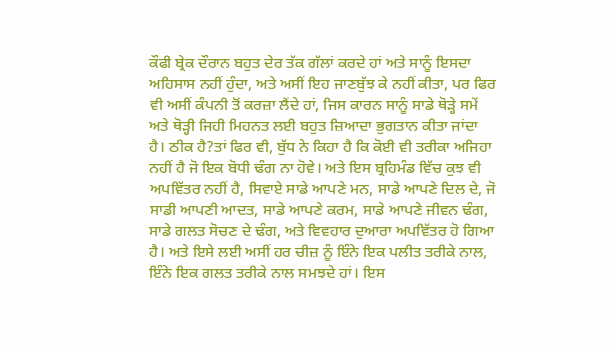ਕੌਫੀ ਬ੍ਰੇਕ ਦੌਰਾਨ ਬਹੁਤ ਦੇਰ ਤੱਕ ਗੱਲਾਂ ਕਰਦੇ ਹਾਂ ਅਤੇ ਸਾਨੂੰ ਇਸਦਾ ਅਹਿਸਾਸ ਨਹੀਂ ਹੁੰਦਾ, ਅਤੇ ਅਸੀਂ ਇਹ ਜਾਣਬੁੱਝ ਕੇ ਨਹੀਂ ਕੀਤਾ, ਪਰ ਫਿਰ ਵੀ ਅਸੀਂ ਕੰਪਨੀ ਤੋਂ ਕਰਜ਼ਾ ਲੈਂਦੇ ਹਾਂ, ਜਿਸ ਕਾਰਨ ਸਾਨੂੰ ਸਾਡੇ ਥੋੜ੍ਹੇ ਸਮੇਂ ਅਤੇ ਥੋੜ੍ਹੀ ਜਿਹੀ ਮਿਹਨਤ ਲਈ ਬਹੁਤ ਜ਼ਿਆਦਾ ਭੁਗਤਾਨ ਕੀਤਾ ਜਾਂਦਾ ਹੈ। ਠੀਕ ਹੈ?ਤਾਂ ਫਿਰ ਵੀ, ਬੁੱਧ ਨੇ ਕਿਹਾ ਹੈ ਕਿ ਕੋਈ ਵੀ ਤਰੀਕਾ ਅਜਿਹਾ ਨਹੀਂ ਹੈ ਜੋ ਇਕ ਬੋਧੀ ਢੰਗ ਨਾ ਹੋਵੇ। ਅਤੇ ਇਸ ਬ੍ਰਹਿਮੰਡ ਵਿੱਚ ਕੁਝ ਵੀ ਅਪਵਿੱਤਰ ਨਹੀਂ ਹੈ, ਸਿਵਾਏ ਸਾਡੇ ਆਪਣੇ ਮਨ, ਸਾਡੇ ਆਪਣੇ ਦਿਲ ਦੇ, ਜੋ ਸਾਡੀ ਆਪਣੀ ਆਦਤ, ਸਾਡੇ ਆਪਣੇ ਕਰਮ, ਸਾਡੇ ਆਪਣੇ ਜੀਵਨ ਢੰਗ, ਸਾਡੇ ਗਲਤ ਸੋਚਣ ਦੇ ਢੰਗ, ਅਤੇ ਵਿਵਹਾਰ ਦੁਆਰਾ ਅਪਵਿੱਤਰ ਹੋ ਗਿਆ ਹੈ। ਅਤੇ ਇਸੇ ਲਈ ਅਸੀਂ ਹਰ ਚੀਜ਼ ਨੂੰ ਇੰਨੇ ਇਕ ਪਲੀਤ ਤਰੀਕੇ ਨਾਲ, ਇੰਨੇ ਇਕ ਗਲਤ ਤਰੀਕੇ ਨਾਲ ਸਮਝਦੇ ਹਾਂ। ਇਸ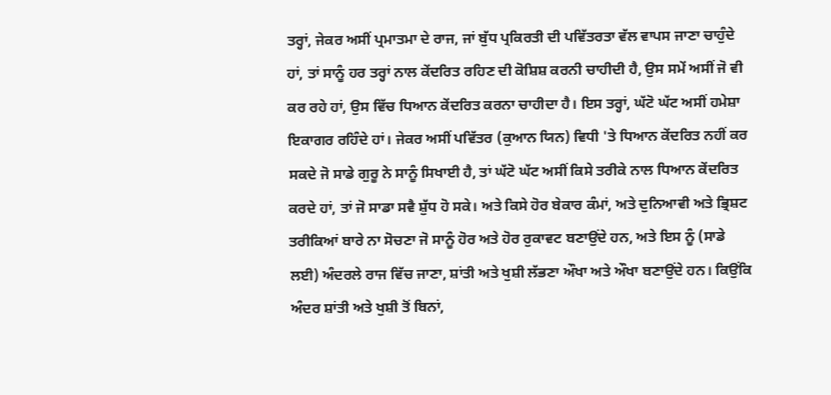ਤਰ੍ਹਾਂ, ਜੇਕਰ ਅਸੀਂ ਪ੍ਰਮਾਤਮਾ ਦੇ ਰਾਜ, ਜਾਂ ਬੁੱਧ ਪ੍ਰਕਿਰਤੀ ਦੀ ਪਵਿੱਤਰਤਾ ਵੱਲ ਵਾਪਸ ਜਾਣਾ ਚਾਹੁੰਦੇ ਹਾਂ, ਤਾਂ ਸਾਨੂੰ ਹਰ ਤਰ੍ਹਾਂ ਨਾਲ ਕੇਂਦਰਿਤ ਰਹਿਣ ਦੀ ਕੋਸ਼ਿਸ਼ ਕਰਨੀ ਚਾਹੀਦੀ ਹੈ, ਉਸ ਸਮੇਂ ਅਸੀਂ ਜੋ ਵੀ ਕਰ ਰਹੇ ਹਾਂ, ਉਸ ਵਿੱਚ ਧਿਆਨ ਕੇਂਦਰਿਤ ਕਰਨਾ ਚਾਹੀਦਾ ਹੈ। ਇਸ ਤਰ੍ਹਾਂ, ਘੱਟੋ ਘੱਟ ਅਸੀਂ ਹਮੇਸ਼ਾ ਇਕਾਗਰ ਰਹਿੰਦੇ ਹਾਂ। ਜੇਕਰ ਅਸੀਂ ਪਵਿੱਤਰ (ਕੁਆਨ ਯਿਨ) ਵਿਧੀ 'ਤੇ ਧਿਆਨ ਕੇਂਦਰਿਤ ਨਹੀਂ ਕਰ ਸਕਦੇ ਜੋ ਸਾਡੇ ਗੁਰੂ ਨੇ ਸਾਨੂੰ ਸਿਖਾਈ ਹੈ, ਤਾਂ ਘੱਟੋ ਘੱਟ ਅਸੀਂ ਕਿਸੇ ਤਰੀਕੇ ਨਾਲ ਧਿਆਨ ਕੇਂਦਰਿਤ ਕਰਦੇ ਹਾਂ, ਤਾਂ ਜੋ ਸਾਡਾ ਸਵੈ ਸ਼ੁੱਧ ਹੋ ਸਕੇ। ਅਤੇ ਕਿਸੇ ਹੋਰ ਬੇਕਾਰ ਕੰਮਾਂ, ਅਤੇ ਦੁਨਿਆਵੀ ਅਤੇ ਭ੍ਰਿਸ਼ਟ ਤਰੀਕਿਆਂ ਬਾਰੇ ਨਾ ਸੋਚਣਾ ਜੋ ਸਾਨੂੰ ਹੋਰ ਅਤੇ ਹੋਰ ਰੁਕਾਵਟ ਬਣਾਉਂਦੇ ਹਨ, ਅਤੇ ਇਸ ਨੂੰ (ਸਾਡੇ ਲਈ) ਅੰਦਰਲੇ ਰਾਜ ਵਿੱਚ ਜਾਣਾ, ਸ਼ਾਂਤੀ ਅਤੇ ਖੁਸ਼ੀ ਲੱਭਣਾ ਔਖਾ ਅਤੇ ਔਖਾ ਬਣਾਉਂਦੇ ਹਨ। ਕਿਉਂਕਿ ਅੰਦਰ ਸ਼ਾਂਤੀ ਅਤੇ ਖੁਸ਼ੀ ਤੋਂ ਬਿਨਾਂ,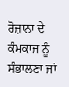ਰੋਜ਼ਾਨਾ ਦੇ ਕੰਮਕਾਜ ਨੂੰ ਸੰਭਾਲਣਾ ਜਾਂ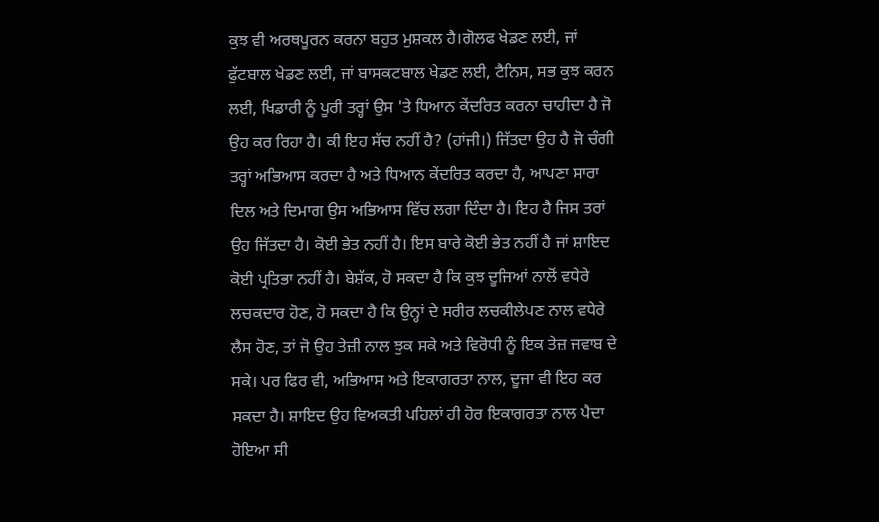ਕੁਝ ਵੀ ਅਰਥਪੂਰਨ ਕਰਨਾ ਬਹੁਤ ਮੁਸ਼ਕਲ ਹੈ।ਗੋਲਫ ਖੇਡਣ ਲਈ, ਜਾਂ ਫੁੱਟਬਾਲ ਖੇਡਣ ਲਈ, ਜਾਂ ਬਾਸਕਟਬਾਲ ਖੇਡਣ ਲਈ, ਟੈਨਿਸ, ਸਭ ਕੁਝ ਕਰਨ ਲਈ, ਖਿਡਾਰੀ ਨੂੰ ਪੂਰੀ ਤਰ੍ਹਾਂ ਉਸ 'ਤੇ ਧਿਆਨ ਕੇਂਦਰਿਤ ਕਰਨਾ ਚਾਹੀਦਾ ਹੈ ਜੋ ਉਹ ਕਰ ਰਿਹਾ ਹੈ। ਕੀ ਇਹ ਸੱਚ ਨਹੀਂ ਹੈ? (ਹਾਂਜੀ।) ਜਿੱਤਦਾ ਉਹ ਹੈ ਜੋ ਚੰਗੀ ਤਰ੍ਹਾਂ ਅਭਿਆਸ ਕਰਦਾ ਹੈ ਅਤੇ ਧਿਆਨ ਕੇਂਦਰਿਤ ਕਰਦਾ ਹੈ, ਆਪਣਾ ਸਾਰਾ ਦਿਲ ਅਤੇ ਦਿਮਾਗ ਉਸ ਅਭਿਆਸ ਵਿੱਚ ਲਗਾ ਦਿੰਦਾ ਹੈ। ਇਹ ਹੈ ਜਿਸ ਤਰਾਂ ਉਹ ਜਿੱਤਦਾ ਹੈ। ਕੋਈ ਭੇਤ ਨਹੀਂ ਹੈ। ਇਸ ਬਾਰੇ ਕੋਈ ਭੇਤ ਨਹੀਂ ਹੈ ਜਾਂ ਸ਼ਾਇਦ ਕੋਈ ਪ੍ਰਤਿਭਾ ਨਹੀਂ ਹੈ। ਬੇਸ਼ੱਕ, ਹੋ ਸਕਦਾ ਹੈ ਕਿ ਕੁਝ ਦੂਜਿਆਂ ਨਾਲੋਂ ਵਧੇਰੇ ਲਚਕਦਾਰ ਹੋਣ, ਹੋ ਸਕਦਾ ਹੈ ਕਿ ਉਨ੍ਹਾਂ ਦੇ ਸਰੀਰ ਲਚਕੀਲੇਪਣ ਨਾਲ ਵਧੇਰੇ ਲੈਸ ਹੋਣ, ਤਾਂ ਜੋ ਉਹ ਤੇਜ਼ੀ ਨਾਲ ਝੁਕ ਸਕੇ ਅਤੇ ਵਿਰੋਧੀ ਨੂੰ ਇਕ ਤੇਜ਼ ਜਵਾਬ ਦੇ ਸਕੇ। ਪਰ ਫਿਰ ਵੀ, ਅਭਿਆਸ ਅਤੇ ਇਕਾਗਰਤਾ ਨਾਲ, ਦੂਜਾ ਵੀ ਇਹ ਕਰ ਸਕਦਾ ਹੈ। ਸ਼ਾਇਦ ਉਹ ਵਿਅਕਤੀ ਪਹਿਲਾਂ ਹੀ ਹੋਰ ਇਕਾਗਰਤਾ ਨਾਲ ਪੈਦਾ ਹੋਇਆ ਸੀ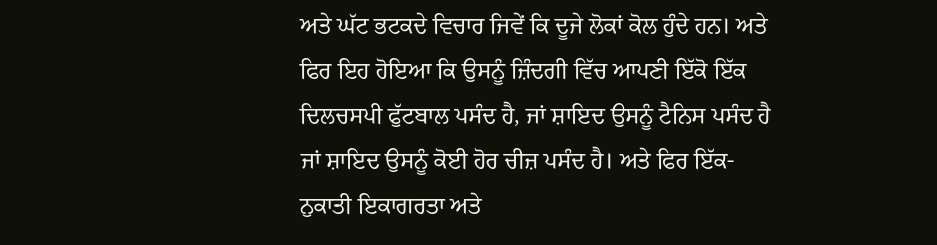ਅਤੇ ਘੱਟ ਭਟਕਦੇ ਵਿਚਾਰ ਜਿਵੇਂ ਕਿ ਦੂਜੇ ਲੋਕਾਂ ਕੋਲ ਹੁੰਦੇ ਹਨ। ਅਤੇ ਫਿਰ ਇਹ ਹੋਇਆ ਕਿ ਉਸਨੂੰ ਜ਼ਿੰਦਗੀ ਵਿੱਚ ਆਪਣੀ ਇੱਕੋ ਇੱਕ ਦਿਲਚਸਪੀ ਫੁੱਟਬਾਲ ਪਸੰਦ ਹੈ, ਜਾਂ ਸ਼ਾਇਦ ਉਸਨੂੰ ਟੈਨਿਸ ਪਸੰਦ ਹੈ ਜਾਂ ਸ਼ਾਇਦ ਉਸਨੂੰ ਕੋਈ ਹੋਰ ਚੀਜ਼ ਪਸੰਦ ਹੈ। ਅਤੇ ਫਿਰ ਇੱਕ-ਨੁਕਾਤੀ ਇਕਾਗਰਤਾ ਅਤੇ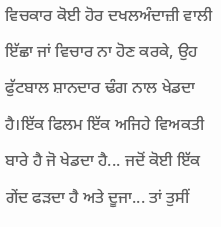ਵਿਚਕਾਰ ਕੋਈ ਹੋਰ ਦਖਲਅੰਦਾਜ਼ੀ ਵਾਲੀ ਇੱਛਾ ਜਾਂ ਵਿਚਾਰ ਨਾ ਹੋਣ ਕਰਕੇ, ਉਹ ਫੁੱਟਬਾਲ ਸ਼ਾਨਦਾਰ ਢੰਗ ਨਾਲ ਖੇਡਦਾ ਹੈ।ਇੱਕ ਫਿਲਮ ਇੱਕ ਅਜਿਹੇ ਵਿਅਕਤੀ ਬਾਰੇ ਹੈ ਜੋ ਖੇਡਦਾ ਹੈ... ਜਦੋਂ ਕੋਈ ਇੱਕ ਗੇਂਦ ਫੜਦਾ ਹੈ ਅਤੇ ਦੂਜਾ... ਤਾਂ ਤੁਸੀਂ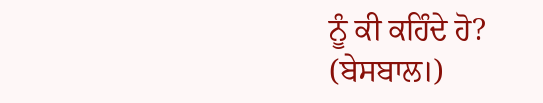ਨੂੰ ਕੀ ਕਹਿੰਦੇ ਹੋ? (ਬੇਸਬਾਲ।)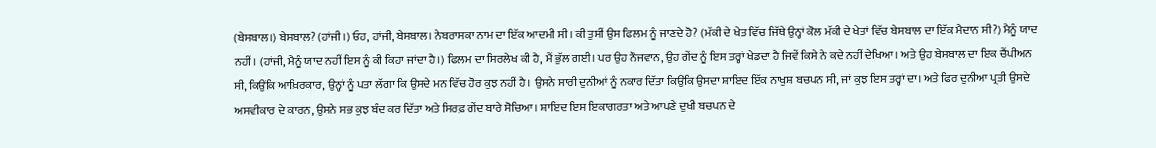(ਬੇਸਬਾਲ।) ਬੇਸਬਾਲ? (ਹਾਂਜੀ।) ਓਹ, ਹਾਂਜੀ, ਬੇਸਬਾਲ। ਨੇਬਰਾਸਕਾ ਨਾਮ ਦਾ ਇੱਕ ਆਦਮੀ ਸੀ। ਕੀ ਤੁਸੀਂ ਉਸ ਫਿਲਮ ਨੂੰ ਜਾਣਦੇ ਹੋ? (ਮੱਕੀ ਦੇ ਖੇਤ ਵਿੱਚ ਜਿੱਥੇ ਉਨ੍ਹਾਂ ਕੋਲ ਮੱਕੀ ਦੇ ਖੇਤਾਂ ਵਿੱਚ ਬੇਸਬਾਲ ਦਾ ਇੱਕ ਮੈਦਾਨ ਸੀ?) ਮੈਨੂੰ ਯਾਦ ਨਹੀਂ। (ਹਾਂਜੀ, ਮੈਨੂੰ ਯਾਦ ਨਹੀਂ ਇਸ ਨੂੰ ਕੀ ਕਿਹਾ ਜਾਂਦਾ ਹੈ।) ਫਿਲਮ ਦਾ ਸਿਰਲੇਖ ਕੀ ਹੈ, ਮੈਂ ਭੁੱਲ ਗਈ। ਪਰ ਉਹ ਨੌਜਵਾਨ, ਉਹ ਗੇਂਦ ਨੂੰ ਇਸ ਤਰ੍ਹਾਂ ਖੇਡਦਾ ਹੈ ਜਿਵੇਂ ਕਿਸੇ ਨੇ ਕਦੇ ਨਹੀਂ ਦੇਖਿਆ। ਅਤੇ ਉਹ ਬੇਸਬਾਲ ਦਾ ਇਕ ਚੈਂਪੀਅਨ ਸੀ, ਕਿਉਂਕਿ ਆਖ਼ਿਰਕਾਰ, ਉਨ੍ਹਾਂ ਨੂੰ ਪਤਾ ਲੱਗਾ ਕਿ ਉਸਦੇ ਮਨ ਵਿੱਚ ਹੋਰ ਕੁਝ ਨਹੀਂ ਹੈ। ਉਸਨੇ ਸਾਰੀ ਦੁਨੀਆਂ ਨੂੰ ਨਕਾਰ ਦਿੱਤਾ ਕਿਉਂਕਿ ਉਸਦਾ ਸ਼ਾਇਦ ਇੱਕ ਨਾਖੁਸ਼ ਬਚਪਨ ਸੀ, ਜਾਂ ਕੁਝ ਇਸ ਤਰ੍ਹਾਂ ਦਾ। ਅਤੇ ਫਿਰ ਦੁਨੀਆ ਪ੍ਰਤੀ ਉਸਦੇ ਅਸਵੀਕਾਰ ਦੇ ਕਾਰਨ, ਉਸਨੇ ਸਭ ਕੁਝ ਬੰਦ ਕਰ ਦਿੱਤਾ ਅਤੇ ਸਿਰਫ਼ ਗੇਂਦ ਬਾਰੇ ਸੋਚਿਆ। ਸ਼ਾਇਦ ਇਸ ਇਕਾਗਰਤਾ ਅਤੇ ਆਪਣੇ ਦੁਖੀ ਬਚਪਨ ਦੇ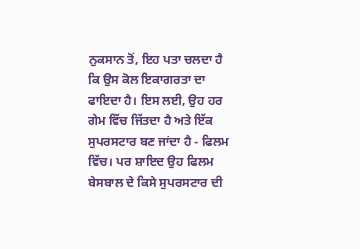ਨੁਕਸਾਨ ਤੋਂ, ਇਹ ਪਤਾ ਚਲਦਾ ਹੈ ਕਿ ਉਸ ਕੋਲ ਇਕਾਗਰਤਾ ਦਾ ਫਾਇਦਾ ਹੈ। ਇਸ ਲਈ, ਉਹ ਹਰ ਗੇਮ ਵਿੱਚ ਜਿੱਤਦਾ ਹੈ ਅਤੇ ਇੱਕ ਸੁਪਰਸਟਾਰ ਬਣ ਜਾਂਦਾ ਹੈ - ਫਿਲਮ ਵਿੱਚ। ਪਰ ਸ਼ਾਇਦ ਉਹ ਫਿਲਮ ਬੇਸਬਾਲ ਦੇ ਕਿਸੇ ਸੁਪਰਸਟਾਰ ਦੀ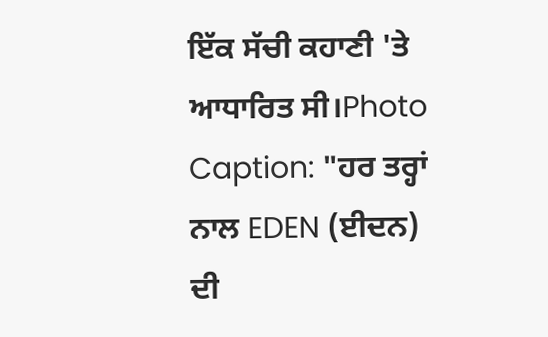ਇੱਕ ਸੱਚੀ ਕਹਾਣੀ 'ਤੇ ਆਧਾਰਿਤ ਸੀ।Photo Caption: "ਹਰ ਤਰ੍ਹਾਂ ਨਾਲ EDEN (ਈਦਨ) ਦੀ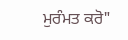ਮੁਰੰਮਤ ਕਰੋ"